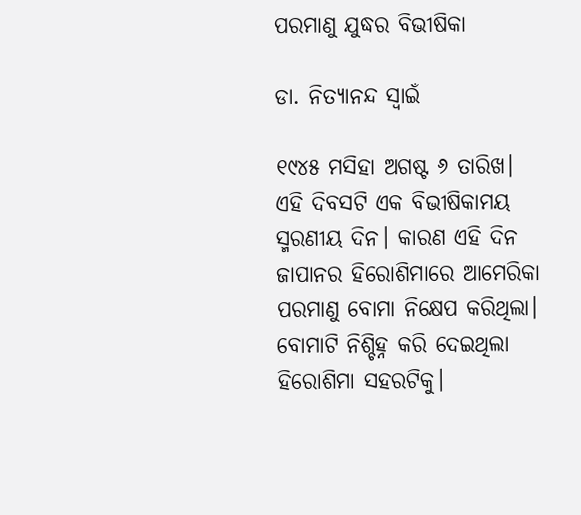ପରମାଣୁ ଯୁଦ୍ଧର ବିଭୀଷିକା

ଡା. ନିତ୍ୟାନନ୍ଦ ସ୍ବାଇଁ

୧୯୪୫ ମସିହା ଅଗଷ୍ଟ ୬ ତାରିଖ। ଏହି ଦିବସଟି ଏକ ବିଭୀଷିକାମୟ ସ୍ମରଣୀୟ ଦିନ। କାରଣ ଏହି ଦିନ ଜାପାନର ହିରୋଶିମାରେ ଆମେରିକା ପରମାଣୁ ବୋମା ନିକ୍ଷେପ କରିଥିଲା। ବୋମାଟି ନିଶ୍ଚିହ୍ନ କରି ଦେଇଥିଲା ହିରୋଶିମା ସହରଟିକୁ।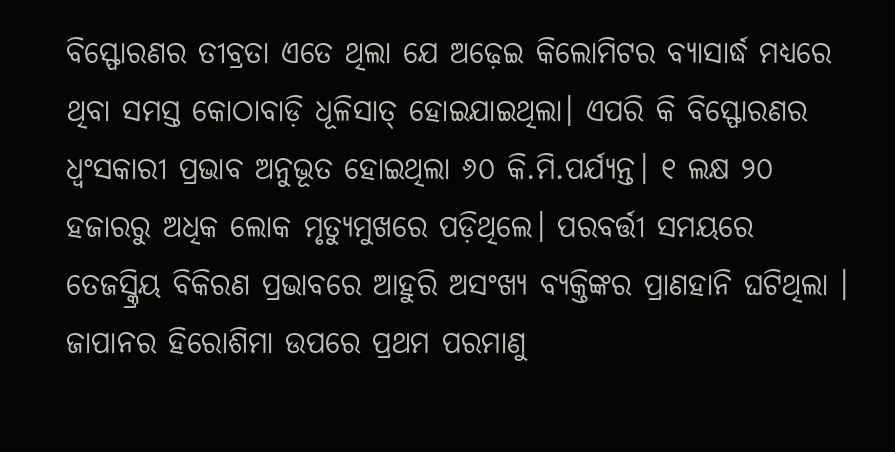ବିସ୍ଫୋରଣର ତୀବ୍ରତା ଏତେ ଥିଲା ଯେ ଅଢ଼େଇ କିଲୋମିଟର ବ୍ୟାସାର୍ଦ୍ଧ ମଧ୍ୟରେ ଥିବା ସମସ୍ତ କୋଠାବାଡ଼ି ଧୂଳିସାତ୍‌ ହୋଇଯାଇଥିଲା। ଏପରି କି ବିସ୍ଫୋରଣର ଧ୍ୱଂସକାରୀ ପ୍ରଭାବ ଅନୁଭୂତ ହୋଇଥିଲା ୬୦ କି.ମି.ପର୍ଯ୍ୟନ୍ତ। ୧ ଲକ୍ଷ ୨୦ ହଜାରରୁ ଅଧିକ ଲୋକ ମୃତ୍ୟୁମୁଖରେ ପଡ଼ିଥିଲେ। ପରବର୍ତ୍ତୀ ସମୟରେ ତେଜସ୍କ୍ରିୟ ବିକିରଣ ପ୍ରଭାବରେ ଆହୁରି ଅସଂଖ୍ୟ ବ୍ୟକ୍ତିଙ୍କର ପ୍ରାଣହାନି ଘଟିଥିଲା । ଜାପାନର ହିରୋଶିମା ଉପରେ ପ୍ରଥମ ପରମାଣୁ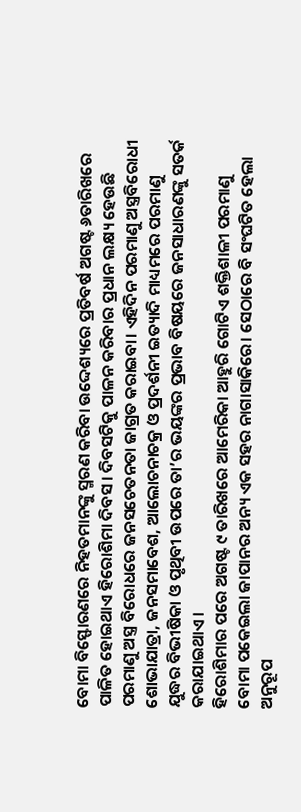ବୋମା ବିସ୍ଫୋରଣରେ ନିହତମାନଙ୍କୁ ସ୍ମରଣ କରିବା ଉଦ୍ଦେଶ୍ୟରେ ପ୍ରତିବର୍ଷ ଅଗଷ୍ଟ ୬ତାରିଖରେ ପାଳିତ ହୋଇଥାଏ ହିରୋଶିମା ଦିବସ। ଦିବସଟିକୁ ପାଳନ କରିବାର ପ୍ରଧାନ ଲକ୍ଷ୍ୟ ହେଉଛି ପରମାଣୁ ଅସ୍ତ୍ର ବିରୋଧରେ ଜନସଚେତନତା ଜାଗ୍ରତ କରାଇବା। ଏହିଦିନ ପରମାଣୁ ଅସ୍ତ୍ରବିରୋଧୀ ଶୋଭାଯାତ୍ରା, ଜନସମାବେଶ, ଆଲୋଚନାଚକ୍ର ଓ ପ୍ରଦର୍ଶନୀ ଇତ୍ୟାଦି ମାଧ୍ୟମରେ ପରମାଣୁ ଯୁଦ୍ଧର ବିଭୀଷିକା ଓ ପୃଥିବୀ ଉପରେ ତା’ର ଭୟଙ୍କର ପ୍ରଭାବ ବିଷୟରେ ଜନସାଧାରଣଙ୍କୁ ସତର୍କ କରାଯାଇଥାଏ।
ହିରୋଶିମାର ପରେ ଅଗଷ୍ଟ ୯ ତାରିଖରେ ଆମେରିକା ଆହୁରି ଗୋଟିଏ ଶକ୍ତିଶାଳୀ ପରମାଣୁ ବୋମା ପକେଇଲା ଜାପାନର ଅନ୍ୟ ଏକ ସହର ନାଗାସାକିରେ। ସେଠାରେ ବି ସଂଘଟିତ ହେଲା ଅନୁରୂପ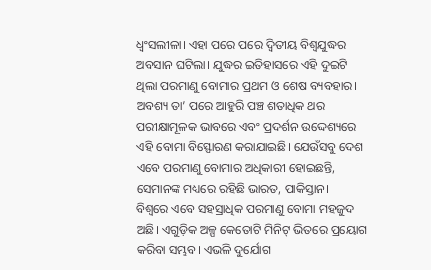ଧ୍ୱଂସଲୀଳା। ଏହା ପରେ ପରେ ଦ୍ୱିତୀୟ ବିଶ୍ୱଯୁଦ୍ଧର ଅବସାନ ଘଟିଲା। ଯୁଦ୍ଧର ଇତିହାସରେ ଏହି ଦୁଇଟି ଥିଲା ପରମାଣୁ ବୋମାର ପ୍ରଥମ ଓ ଶେଷ ବ୍ୟବହାର। ଅବଶ୍ୟ ତା’ ପରେ ଆହୁରି ପଞ୍ଚ ଶତାଧିକ ଥର ପରୀକ୍ଷାମୂଳକ ଭାବରେ ଏବଂ ପ୍ରଦର୍ଶନ ଉଦ୍ଦେଶ୍ୟରେ ଏହି ବୋମା ବିସ୍ଫୋରଣ କରାଯାଇଛି। ଯେଉଁସବୁ ଦେଶ ଏବେ ପରମାଣୁ ବୋମାର ଅଧିକାରୀ ହୋଇଛନ୍ତି, ସେମାନଙ୍କ ମଧ୍ୟରେ ରହିଛି ଭାରତ, ପାକିସ୍ତାନ।
ବିଶ୍ୱରେ ଏବେ ସହସ୍ରାଧିକ ପରମାଣୁ ବୋମା ମହଜୁଦ ଅଛି। ଏଗୁଡ଼ିକ ଅଳ୍ପ କେତୋଟି ମିନିଟ୍‌ ଭିତରେ ପ୍ରୟୋଗ କରିବା ସମ୍ଭବ। ଏଭଳି ଦୁର୍ଯୋଗ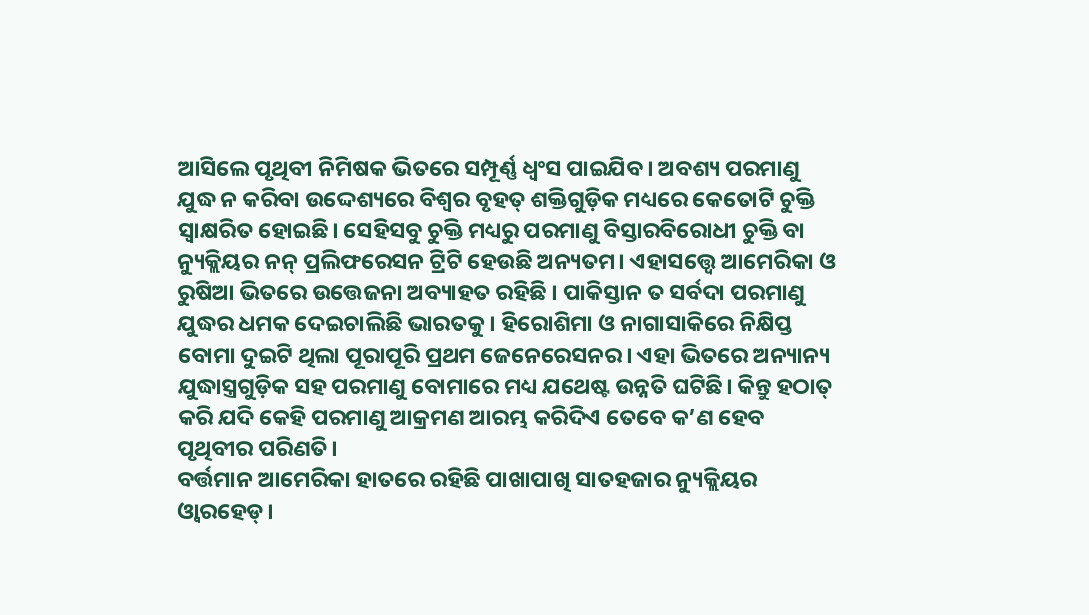ଆସିଲେ ପୃଥିବୀ ନିମିଷକ ଭିତରେ ସମ୍ପୂର୍ଣ୍ଣ ଧ୍ୱଂସ ପାଇଯିବ। ଅବଶ୍ୟ ପରମାଣୁ ଯୁଦ୍ଧ ନ କରିବା ଉଦ୍ଦେଶ୍ୟରେ ବିଶ୍ୱର ବୃହତ୍‌ ଶକ୍ତିଗୁଡ଼ିକ ମଧ୍ୟରେ କେତୋଟି ଚୁକ୍ତି ସ୍ବାକ୍ଷରିତ ହୋଇଛି। ସେହିସବୁ ଚୁକ୍ତି ମଧ୍ୟରୁ ପରମାଣୁ ବିସ୍ତାରବିରୋଧୀ ଚୁକ୍ତି ବା ନ୍ୟୁକ୍ଲିୟର ନନ୍‌ ପ୍ରଲିଫରେସନ ଟ୍ରିଟି ହେଉଛି ଅନ୍ୟତମ। ଏହାସତ୍ତ୍ୱେ ଆମେରିକା ଓ ରୁଷିଆ ଭିତରେ ଉତ୍ତେଜନା ଅବ୍ୟାହତ ରହିଛି । ପାକିସ୍ତାନ ତ ସର୍ବଦା ପରମାଣୁ ଯୁଦ୍ଧର ଧମକ ଦେଇଚାଲିଛି ଭାରତକୁ। ହିରୋଶିମା ଓ ନାଗାସାକିରେ ନିକ୍ଷିପ୍ତ ବୋମା ଦୁଇଟି ଥିଲା ପୂରାପୂରି ପ୍ରଥମ ଜେନେରେସନର। ଏହା ଭିତରେ ଅନ୍ୟାନ୍ୟ ଯୁଦ୍ଧାସ୍ତ୍ରଗୁଡ଼ିକ ସହ ପରମାଣୁ ବୋମାରେ ମଧ୍ୟ ଯଥେଷ୍ଟ ଉନ୍ନତି ଘଟିଛି। କିନ୍ତୁ ହଠାତ୍‌ କରି ଯଦି କେହି ପରମାଣୁ ଆକ୍ରମଣ ଆରମ୍ଭ କରିଦିଏ ତେବେ କ’ଣ ହେବ ପୃଥିବୀର ପରିଣତି।
ବର୍ତ୍ତମାନ ଆମେରିକା ହାତରେ ରହିଛି ପାଖାପାଖି ସାତହଜାର ନ୍ୟୁକ୍ଲିୟର ଓ୍ବାରହେଡ୍‌।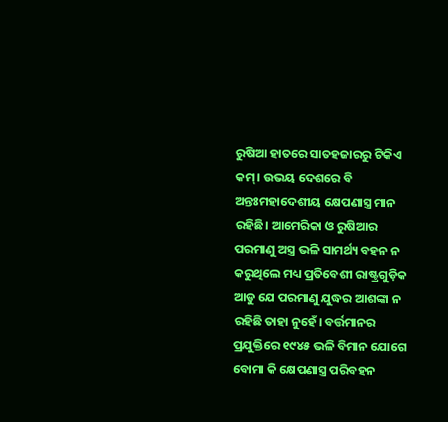ରୁଷିଆ ହାତରେ ସାତହଜାରରୁ ଟିକିଏ କମ୍‌। ଉଭୟ ଦେଶରେ ବି ଅନ୍ତଃମହାଦେଶୀୟ କ୍ଷେପଣାସ୍ତ୍ର ମାନ ରହିଛି। ଆମେରିକା ଓ ରୁଷିଆର ପରମାଣୁ ଅସ୍ତ୍ର ଭଳି ସାମର୍ଥ୍ୟ ବହନ ନ କରୁଥିଲେ ମଧ୍ୟ ପ୍ରତିବେଶୀ ରାଷ୍ଟ୍ରଗୁଡ଼ିକ ଆଡୁ ଯେ ପରମାଣୁ ଯୁଦ୍ଧର ଆଶଙ୍କା ନ ରହିଛି ତାହା ନୁହେଁ। ବର୍ତ୍ତମାନର ପ୍ରଯୁକ୍ତିରେ ୧୯୪୫ ଭଳି ବିମାନ ଯୋଗେ ବୋମା କି କ୍ଷେପଣାସ୍ତ୍ର ପରିବହନ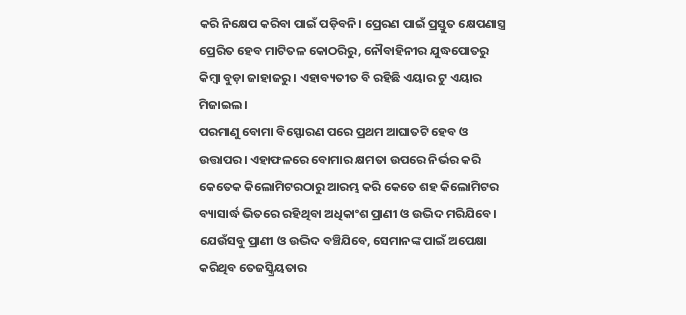କରି ନିକ୍ଷେପ କରିବା ପାଇଁ ପଡ଼ିବନି। ପ୍ରେରଣ ପାଇଁ ପ୍ରସ୍ତୁତ କ୍ଷେପଣାସ୍ତ୍ର ପ୍ରେରିତ ହେବ ମାଟିତଳ କୋଠରିରୁ, ନୌବାହିନୀର ଯୁଦ୍ଧପୋତରୁ କିମ୍ବା ବୁଡ଼ା ଜାହାଜରୁ । ଏହାବ୍ୟତୀତ ବି ରହିଛି ଏୟାର ଟୁ ଏୟାର ମିଜାଇଲ।
ପରମାଣୁ ବୋମା ବିସ୍ଫୋରଣ ପରେ ପ୍ରଥମ ଆଘାତଟି ହେବ ଓ ଉତ୍ତାପର। ଏହାଫଳରେ ବୋମାର କ୍ଷମତା ଉପରେ ନିର୍ଭର କରି କେତେକ କିଲୋମିଟରଠାରୁ ଆରମ୍ଭ କରି କେତେ ଶହ କିଲୋମିଟର ବ୍ୟାସାର୍ଦ୍ଧ ଭିତରେ ରହିଥିବା ଅଧିକାଂଶ ପ୍ରାଣୀ ଓ ଉଦ୍ଭିଦ ମରିଯିବେ। ଯେଉଁସବୁ ପ୍ରାଣୀ ଓ ଉଦ୍ଭିଦ ବଞ୍ଚିଯିବେ, ସେମାନଙ୍କ ପାଇଁ ଅପେକ୍ଷା କରିଥିବ ତେଜସ୍କ୍ରିୟତାର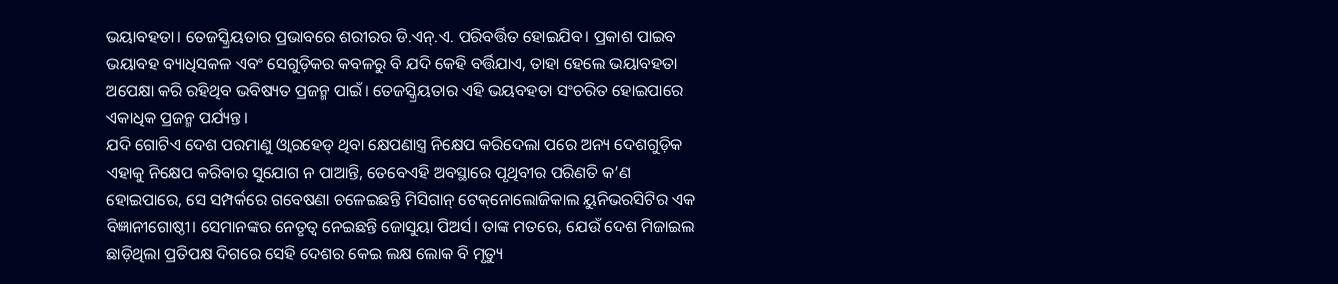ଭୟାବହତା। ତେଜସ୍କ୍ରିୟତାର ପ୍ରଭାବରେ ଶରୀରର ଡି.ଏନ୍‌.ଏ. ପରିବର୍ତ୍ତିତ ହୋଇଯିବ। ପ୍ରକାଶ ପାଇବ ଭୟାବହ ବ୍ୟାଧିସକଳ ଏବଂ ସେଗୁଡ଼ିକର କବଳରୁ ବି ଯଦି କେହି ବର୍ତ୍ତିଯାଏ, ତାହା ହେଲେ ଭୟାବହତା ଅପେକ୍ଷା କରି ରହିଥିବ ଭବିଷ୍ୟତ ପ୍ରଜନ୍ମ ପାଇଁ। ତେଜସ୍କ୍ରିୟତାର ଏହି ଭୟବହତା ସଂଚରିତ ହୋଇପାରେ ଏକାଧିକ ପ୍ରଜନ୍ମ ପର୍ଯ୍ୟନ୍ତ।
ଯଦି ଗୋଟିଏ ଦେଶ ପରମାଣୁ ଓ୍ବାରହେଡ୍‌ ଥିବା କ୍ଷେପଣାସ୍ତ୍ର ନିକ୍ଷେପ କରିଦେଲା ପରେ ଅନ୍ୟ ଦେଶଗୁଡ଼ିକ ଏହାକୁ ନିକ୍ଷେପ କରିବାର ସୁଯୋଗ ନ ପାଆନ୍ତି, ତେବେଏହି ଅବସ୍ଥାରେ ପୃଥିବୀର ପରିଣତି କ’ଣ ହୋଇପାରେ, ସେ ସମ୍ପର୍କରେ ଗବେଷଣା ଚଳେଇଛନ୍ତି ମିସିଗାନ୍‌ ଟେକ୍‌ନୋଲୋଜିକାଲ ୟୁନିଭରସିଟିର ଏକ ବିଜ୍ଞାନୀଗୋଷ୍ଠୀ। ସେମାନଙ୍କର ନେତୃତ୍ୱ ନେଇଛନ୍ତି ଜୋସୁୟା ପିଅର୍ସ। ତାଙ୍କ ମତରେ, ଯେଉଁ ଦେଶ ମିଜାଇଲ ଛାଡ଼ିଥିଲା ପ୍ରତିପକ୍ଷ ଦିଗରେ ସେହି ଦେଶର କେଇ ଲକ୍ଷ ଲୋକ ବି ମୃତ୍ୟୁ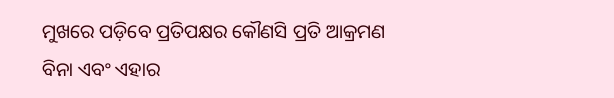ମୁଖରେ ପଡ଼ିବେ ପ୍ରତିପକ୍ଷର କୌଣସି ପ୍ରତି ଆକ୍ରମଣ ବିନା ଏବଂ ଏହାର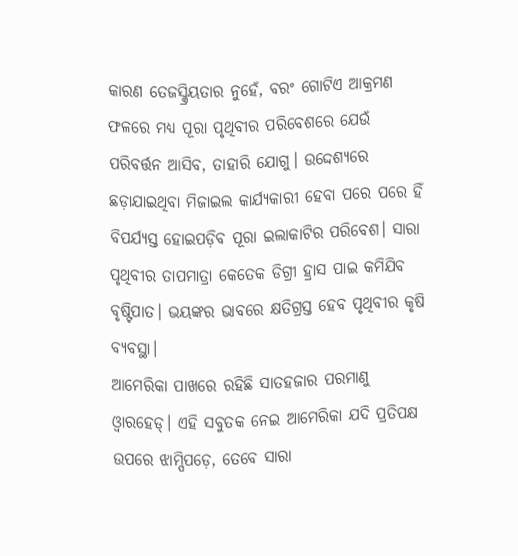କାରଣ ତେଜସ୍କ୍ରିୟତାର ନୁହେଁ, ବରଂ ଗୋଟିଏ ଆକ୍ରମଣ ଫଳରେ ମଧ୍ୟ ପୂରା ପୃଥିବୀର ପରିବେଶରେ ଯେଉଁ ପରିବର୍ତ୍ତନ ଆସିବ, ତାହାରି ଯୋଗୁ। ଉଦ୍ଦେଶ୍ୟରେ ଛଡ଼ାଯାଇଥିବା ମିଜାଇଲ କାର୍ଯ୍ୟକାରୀ ହେବା ପରେ ପରେ ହିଁ ବିପର୍ଯ୍ୟସ୍ତ ହୋଇପଡ଼ିବ ପୂରା ଇଲାକାଟିର ପରିବେଶ। ସାରା ପୃଥିବୀର ତାପମାତ୍ରା କେତେକ ଡିଗ୍ରୀ ହ୍ରାସ ପାଇ କମିଯିବ ବୃଷ୍ଟିପାତ। ଭୟଙ୍କର ଭାବରେ କ୍ଷତିଗ୍ରସ୍ତ ହେବ ପୃଥିବୀର କୃଷି ବ୍ୟବସ୍ଥା।
ଆମେରିକା ପାଖରେ ରହିଛି ସାତହଜାର ପରମାଣୁ ଓ୍ବାରହେଡ୍‌। ଏହି ସବୁତକ ନେଇ ଆମେରିକା ଯଦି ପ୍ରତିପକ୍ଷ ଉପରେ ଝାମ୍ପିପଡ଼େ, ତେବେ ସାରା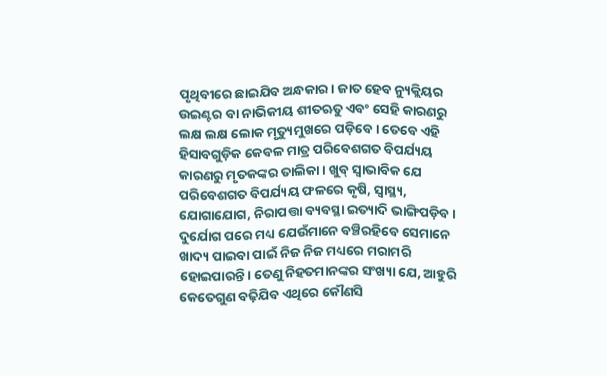ପୃଥିବୀରେ ଛାଇଯିବ ଅନ୍ଧକାର। ଜାତ ହେବ ନ୍ୟୁକ୍ଲିୟର ଉଇଣ୍ଟର ବା ନାଭିକୀୟ ଶୀତଋତୁ ଏବଂ ସେହି କାରଣରୁ ଲକ୍ଷ ଲକ୍ଷ ଲୋକ ମୃତ୍ୟୁମୁଖରେ ପଡ଼ିବେ। ତେବେ ଏହି ହିସାବଗୁଡ଼ିକ କେବଳ ମାତ୍ର ପରିବେଶଗତ ବିପର୍ଯ୍ୟୟ କାରଣରୁ ମୃତକଙ୍କର ତାଲିକା। ଖୁବ୍‌ ସ୍ବାଭାବିକ ଯେ ପରିବେଶଗତ ବିପର୍ଯ୍ୟୟ ଫଳରେ କୃଷି, ସ୍ବାସ୍ଥ୍ୟ, ଯୋଗାଯୋଗ, ନିରାପତ୍ତା ବ୍ୟବସ୍ଥା ଇତ୍ୟାଦି ଭାଙ୍ଗିପଡ଼ିବ। ଦୁର୍ଯୋଗ ପରେ ମଧ୍ୟ ଯେଉଁମାନେ ବଞ୍ଚିରହିବେ ସେମାନେ ଖାଦ୍ୟ ପାଇବା ପାଇଁ ନିଜ ନିଜ ମଧ୍ୟରେ ମରାମରି ହୋଇପାରନ୍ତି। ତେଣୁ ନିହତମାନଙ୍କର ସଂଖ୍ୟା ଯେ, ଆହୁରି କେତେଗୁଣ ବଢ଼ିଯିବ ଏଥିରେ କୌଣସି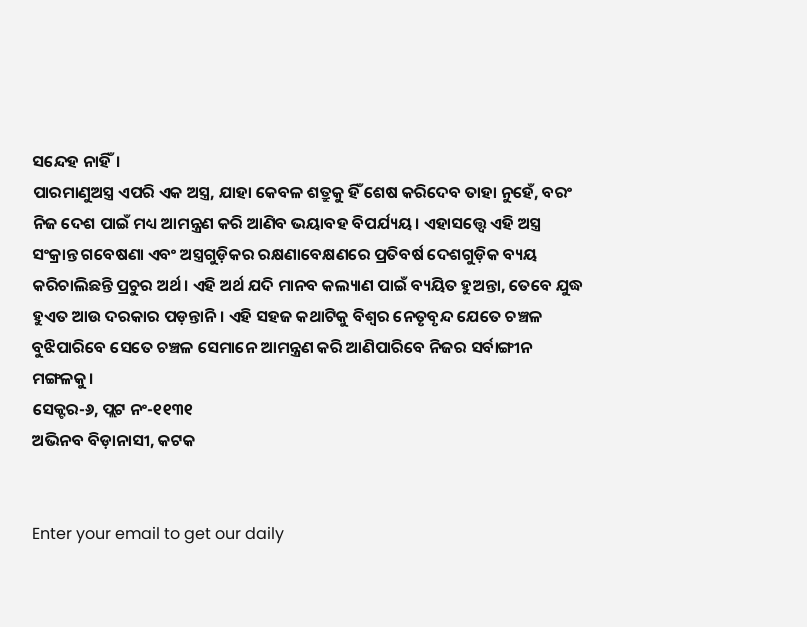ସନ୍ଦେହ ନାହିଁ।
ପାରମାଣୁଅସ୍ତ୍ର ଏପରି ଏକ ଅସ୍ତ୍ର, ଯାହା କେବଳ ଶତ୍ରୁକୁ ହିଁ ଶେଷ କରିଦେବ ତାହା ନୁହେଁ, ବରଂ ନିଜ ଦେଶ ପାଇଁ ମଧ୍ୟ ଆମନ୍ତ୍ରଣ କରି ଆଣିବ ଭୟାବହ ବିପର୍ଯ୍ୟୟ। ଏହାସତ୍ତ୍ୱେ ଏହି ଅସ୍ତ୍ର ସଂକ୍ରାନ୍ତ ଗବେଷଣା ଏବଂ ଅସ୍ତ୍ରଗୁଡ଼ିକର ରକ୍ଷଣାବେକ୍ଷଣରେ ପ୍ରତିବର୍ଷ ଦେଶଗୁଡ଼ିକ ବ୍ୟୟ କରିଚାଲିଛନ୍ତି ପ୍ରଚୁର ଅର୍ଥ। ଏହି ଅର୍ଥ ଯଦି ମାନବ କଲ୍ୟାଣ ପାଇଁ ବ୍ୟୟିତ ହୁଅନ୍ତା, ତେବେ ଯୁଦ୍ଧ ହୁଏତ ଆଉ ଦରକାର ପଡ଼ନ୍ତାନି। ଏହି ସହଜ କଥାଟିକୁ ବିଶ୍ୱର ନେତୃବୃନ୍ଦ ଯେତେ ଚଞ୍ଚଳ ବୁଝିପାରିବେ ସେତେ ଚଞ୍ଚଳ ସେମାନେ ଆମନ୍ତ୍ରଣ କରି ଆଣିପାରିବେ ନିଜର ସର୍ବାଙ୍ଗୀନ ମଙ୍ଗଳକୁ।
ସେକ୍ଟର-୬, ପ୍ଲଟ ନଂ-୧୧୩୧
ଅଭିନବ ବିଡ଼ାନାସୀ, କଟକ


Enter your email to get our daily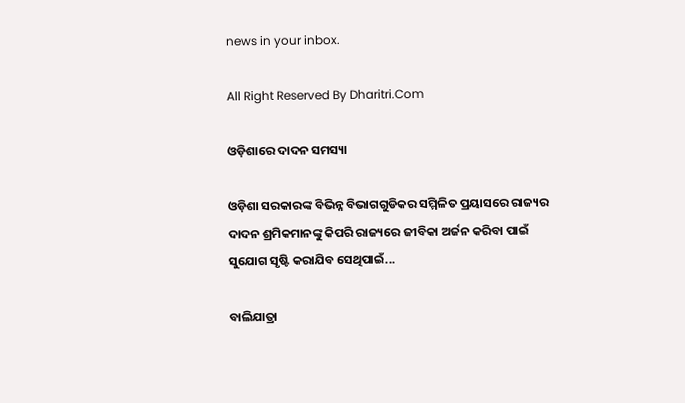news in your inbox.

All Right Reserved By Dharitri.Com

ଓଡ଼ିଶାରେ ଦାଦନ ସମସ୍ୟା

ଓଡ଼ିଶା ସରକାରଙ୍କ ବିଭିନ୍ନ ବିଭାଗଗୁଡିକର ସମ୍ମିଳିତ ପ୍ରୟାସରେ ରାଜ୍ୟର ଦାଦନ ଶ୍ରମିକମାନଙ୍କୁ କିପରି ରାଜ୍ୟରେ ଜୀବିକା ଅର୍ଜନ କରିବା ପାଇଁ ସୁଯୋଗ ସୃଷ୍ଟି କରାଯିବ ସେଥିପାଇଁ...

ବାଲିଯାତ୍ରା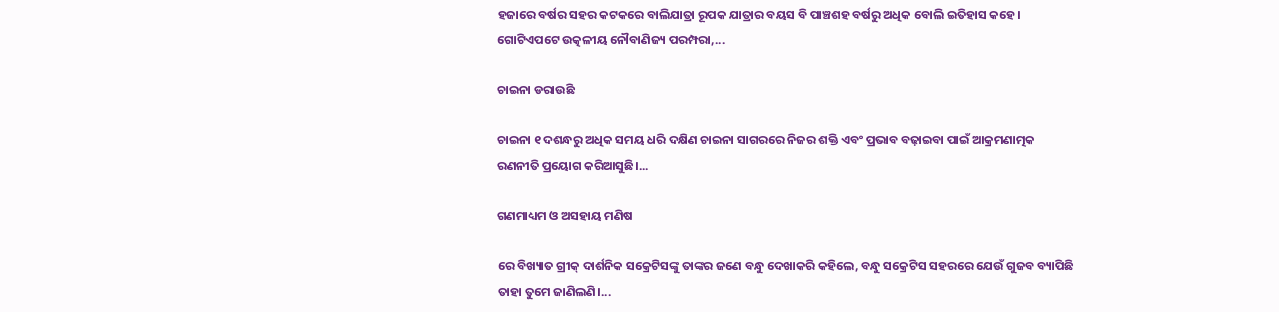ହଜାରେ ବର୍ଷର ସହର କଟକରେ ବାଲିଯାତ୍ରା ରୂପକ ଯାତ୍ରାର ବୟସ ବି ପାଞ୍ଚଶହ ବର୍ଷରୁ ଅଧିକ ବୋଲି ଇତିହାସ କହେ। ଗୋଟିଏପଟେ ଉତ୍କଳୀୟ ନୌବାଣିଜ୍ୟ ପରମ୍ପରା,...

ଚାଇନା ଡରାଉଛି

ଚାଇନା ୧ ଦଶନ୍ଧରୁ ଅଧିକ ସମୟ ଧରି ଦକ୍ଷିଣ ଚାଇନା ସାଗରରେ ନିଜର ଶକ୍ତି ଏବଂ ପ୍ରଭାବ ବଢ଼ାଇବା ପାଇଁ ଆକ୍ରମଣାତ୍ମକ ରଣନୀତି ପ୍ରୟୋଗ କରିଆସୁଛି।...

ଗଣମାଧ୍ୟମ ଓ ଅସହାୟ ମଣିଷ

ରେ ବିଖ୍ୟାତ ଗ୍ରୀକ୍‌ ଦାର୍ଶନିକ ସକ୍ରେଟିସଙ୍କୁ ତାଙ୍କର ଜଣେ ବନ୍ଧୁ ଦେଖାକରି କହିଲେ, ବନ୍ଧୁ ସକ୍ରେଟିସ ସହରରେ ଯେଉଁ ଗୁଜବ ବ୍ୟାପିଛି ତାହା ତୁମେ ଜାଣିଲଣି।...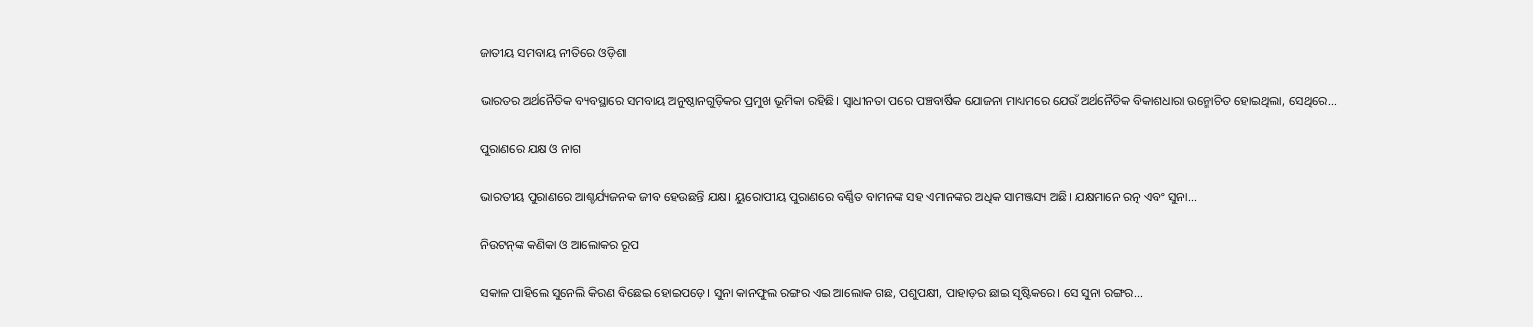ଜାତୀୟ ସମବାୟ ନୀତିରେ ଓଡ଼ିଶା

ଭାରତର ଅର୍ଥନୈତିକ ବ୍ୟବସ୍ଥାରେ ସମବାୟ ଅନୁଷ୍ଠାନଗୁଡ଼ିକର ପ୍ରମୁଖ ଭୂମିକା ରହିଛି। ସ୍ବାଧୀନତା ପରେ ପଞ୍ଚବାର୍ଷିକ ଯୋଜନା ମାଧ୍ୟମରେ ଯେଉଁ ଅର୍ଥନୈତିକ ବିକାଶଧାରା ଉନ୍ମୋଚିତ ହୋଇଥିଲା, ସେଥିରେ...

ପୁରାଣରେ ଯକ୍ଷ ଓ ନାଗ

ଭାରତୀୟ ପୁରାଣରେ ଆଶ୍ଚର୍ଯ୍ୟଜନକ ଜୀବ ହେଉଛନ୍ତି ଯକ୍ଷ। ୟୁରୋପୀୟ ପୁରାଣରେ ବର୍ଣ୍ଣିତ ବାମନଙ୍କ ସହ ଏମାନଙ୍କର ଅଧିକ ସାମଞ୍ଜସ୍ୟ ଅଛି। ଯକ୍ଷମାନେ ରତ୍ନ ଏବଂ ସୁନା...

ନିଉଟନ୍‌ଙ୍କ କଣିକା ଓ ଆଲୋକର ରୂପ

ସକାଳ ପାହିଲେ ସୁନେଲି କିରଣ ବିଛେଇ ହୋଇପଡ଼େ। ସୁନା କାନଫୁଲ ରଙ୍ଗର ଏଇ ଆଲୋକ ଗଛ, ପଶୁପକ୍ଷୀ, ପାହାଡ଼ର ଛାଇ ସୃଷ୍ଟିକରେ। ସେ ସୁନା ରଙ୍ଗର...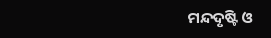ମନ୍ଦଦୃଷ୍ଟି ଓ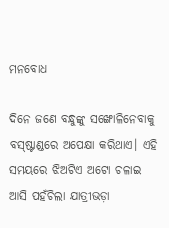ମନବୋଧ

ଦିନେ ଜଣେ ବନ୍ଧୁଙ୍କୁ ସଙ୍ଖୋଳିନେବାକୁ ବସ୍‌ଷ୍ଟାଣ୍ଡରେ ଅପେକ୍ଷା କରିଥାଏ। ଏହି ସମୟରେ ଝିଅଟିଏ ଅଟୋ ଚଳାଇ ଆସି ପହଁଚିଲା ଯାତ୍ରୀଭଡ଼ା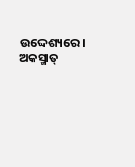ଉଦ୍ଦେଶ୍ୟରେ। ଅକସ୍ମାତ୍‌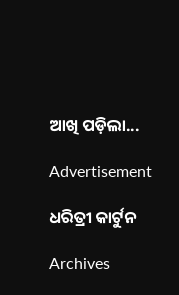ଆଖି ପଡ଼ିଲା...

Advertisement

ଧରିତ୍ରୀ କାର୍ଟୁନ

Archives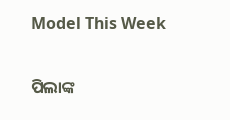Model This Week

ପିଲାଙ୍କ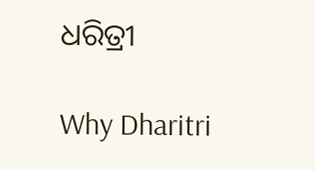ଧରିତ୍ରୀ

Why Dharitri